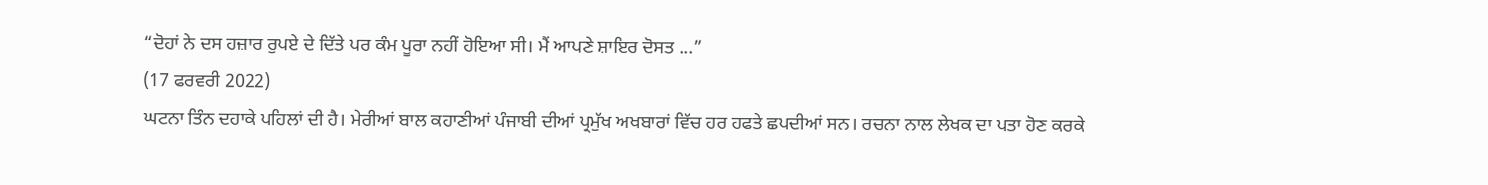“ਦੋਹਾਂ ਨੇ ਦਸ ਹਜ਼ਾਰ ਰੁਪਏ ਦੇ ਦਿੱਤੇ ਪਰ ਕੰਮ ਪੂਰਾ ਨਹੀਂ ਹੋਇਆ ਸੀ। ਮੈਂ ਆਪਣੇ ਸ਼ਾਇਰ ਦੋਸਤ ...”
(17 ਫਰਵਰੀ 2022)
ਘਟਨਾ ਤਿੰਨ ਦਹਾਕੇ ਪਹਿਲਾਂ ਦੀ ਹੈ। ਮੇਰੀਆਂ ਬਾਲ ਕਹਾਣੀਆਂ ਪੰਜਾਬੀ ਦੀਆਂ ਪ੍ਰਮੁੱਖ ਅਖਬਾਰਾਂ ਵਿੱਚ ਹਰ ਹਫਤੇ ਛਪਦੀਆਂ ਸਨ। ਰਚਨਾ ਨਾਲ ਲੇਖਕ ਦਾ ਪਤਾ ਹੋਣ ਕਰਕੇ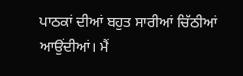ਪਾਠਕਾਂ ਦੀਆਂ ਬਹੁਤ ਸਾਰੀਆਂ ਚਿੱਠੀਆਂ ਆਉਂਦੀਆਂ। ਮੈਂ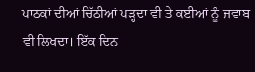ਪਾਠਕਾਂ ਦੀਆਂ ਚਿੱਠੀਆਂ ਪੜ੍ਹਦਾ ਵੀ ਤੇ ਕਈਆਂ ਨੂੰ ਜਵਾਬ ਵੀ ਲਿਖਦਾ। ਇੱਕ ਦਿਨ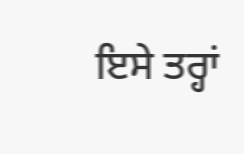ਇਸੇ ਤਰ੍ਹਾਂ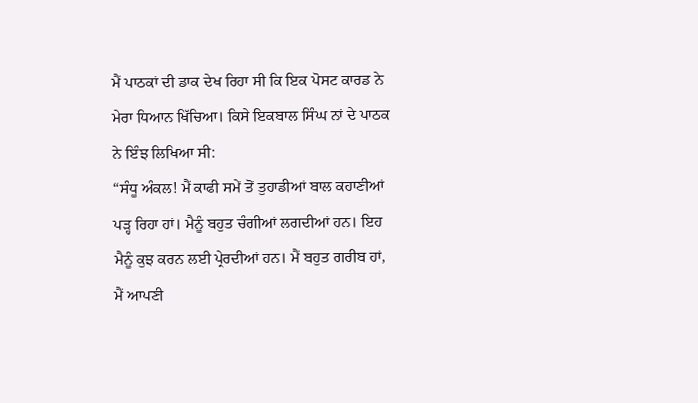ਮੈਂ ਪਾਠਕਾਂ ਦੀ ਡਾਕ ਦੇਖ ਰਿਹਾ ਸੀ ਕਿ ਇਕ ਪੋਸਟ ਕਾਰਡ ਨੇ ਮੇਰਾ ਧਿਆਨ ਖਿੱਚਿਆ। ਕਿਸੇ ਇਕਬਾਲ ਸਿੰਘ ਨਾਂ ਦੇ ਪਾਠਕ ਨੇ ਇੰਝ ਲਿਖਿਆ ਸੀ:
“ਸੰਧੂ ਅੰਕਲ! ਮੈਂ ਕਾਫੀ ਸਮੇਂ ਤੋਂ ਤੁਹਾਡੀਆਂ ਬਾਲ ਕਹਾਣੀਆਂ ਪੜ੍ਹ ਰਿਹਾ ਹਾਂ। ਮੈਨੂੰ ਬਹੁਤ ਚੰਗੀਆਂ ਲਗਦੀਆਂ ਹਨ। ਇਹ ਮੈਨੂੰ ਕੁਝ ਕਰਨ ਲਈ ਪ੍ਰੇਰਦੀਆਂ ਹਨ। ਮੈਂ ਬਹੁਤ ਗਰੀਬ ਹਾਂ, ਮੈਂ ਆਪਣੀ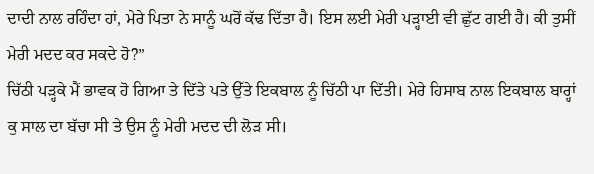ਦਾਦੀ ਨਾਲ ਰਹਿੰਦਾ ਹਾਂ, ਮੇਰੇ ਪਿਤਾ ਨੇ ਸਾਨੂੰ ਘਰੋਂ ਕੱਢ ਦਿੱਤਾ ਹੈ। ਇਸ ਲਈ ਮੇਰੀ ਪੜ੍ਹਾਈ ਵੀ ਛੁੱਟ ਗਈ ਹੈ। ਕੀ ਤੁਸੀਂ ਮੇਰੀ ਮਦਦ ਕਰ ਸਕਦੇ ਹੋ?”
ਚਿੱਠੀ ਪੜ੍ਹਕੇ ਮੈਂ ਭਾਵਕ ਹੋ ਗਿਆ ਤੇ ਦਿੱਤੇ ਪਤੇ ਉੱਤੇ ਇਕਬਾਲ ਨੂੰ ਚਿੱਠੀ ਪਾ ਦਿੱਤੀ। ਮੇਰੇ ਹਿਸਾਬ ਨਾਲ ਇਕਬਾਲ ਬਾਰ੍ਹਾਂ ਕੁ ਸਾਲ ਦਾ ਬੱਚਾ ਸੀ ਤੇ ਉਸ ਨੂੰ ਮੇਰੀ ਮਦਦ ਦੀ ਲੋੜ ਸੀ।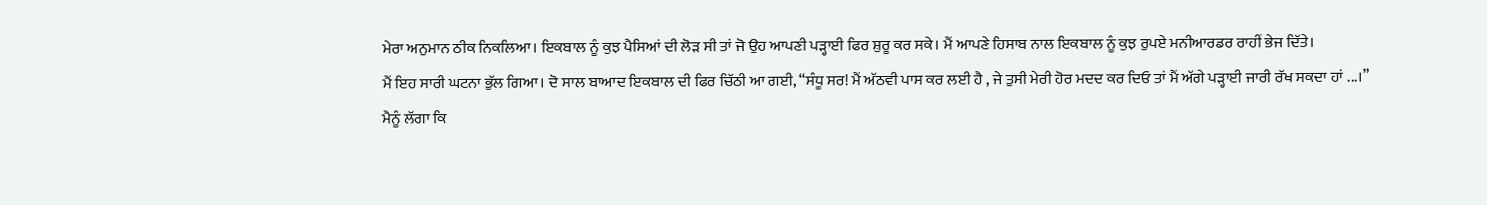ਮੇਰਾ ਅਨੁਮਾਨ ਠੀਕ ਨਿਕਲਿਆ। ਇਕਬਾਲ ਨੂੰ ਕੁਝ ਪੈਸਿਆਂ ਦੀ ਲੋੜ ਸੀ ਤਾਂ ਜੋ ਉਹ ਆਪਣੀ ਪੜ੍ਹਾਈ ਫਿਰ ਸ਼ੁਰੂ ਕਰ ਸਕੇ। ਮੈਂ ਆਪਣੇ ਹਿਸਾਬ ਨਾਲ ਇਕਬਾਲ ਨੂੰ ਕੁਝ ਰੁਪਏ ਮਨੀਆਰਡਰ ਰਾਹੀਂ ਭੇਜ ਦਿੱਤੇ।
ਮੈਂ ਇਹ ਸਾਰੀ ਘਟਨਾ ਭੁੱਲ ਗਿਆ। ਦੋ ਸਾਲ ਬਾਆਦ ਇਕਬਾਲ ਦੀ ਫਿਰ ਚਿੱਠੀ ਆ ਗਈ, “ਸੰਧੂ ਸਰ! ਮੈਂ ਅੱਠਵੀ ਪਾਸ ਕਰ ਲਈ ਹੈ , ਜੇ ਤੁਸੀ ਮੇਰੀ ਹੋਰ ਮਦਦ ਕਰ ਦਿਓ ਤਾਂ ਮੈਂ ਅੱਗੇ ਪੜ੍ਹਾਈ ਜਾਰੀ ਰੱਖ ਸਕਦਾ ਹਾਂ ...।”
ਮੈਨੂੰ ਲੱਗਾ ਕਿ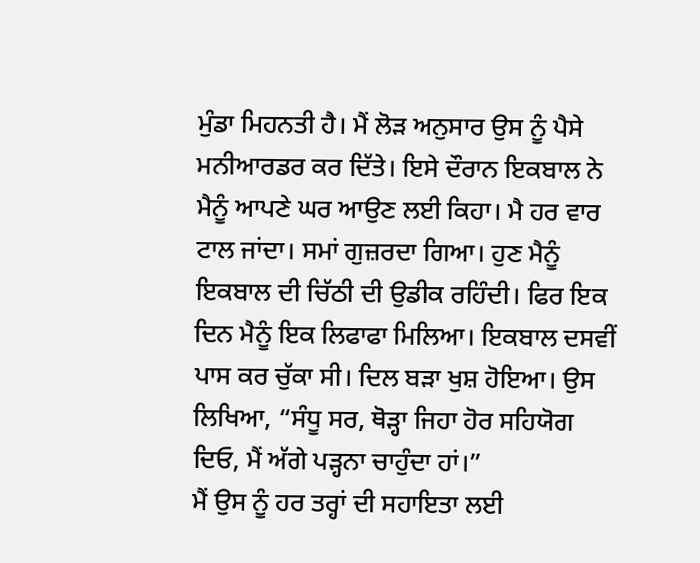ਮੁੰਡਾ ਮਿਹਨਤੀ ਹੈ। ਮੈਂ ਲੋੜ ਅਨੁਸਾਰ ਉਸ ਨੂੰ ਪੈਸੇ ਮਨੀਆਰਡਰ ਕਰ ਦਿੱਤੇ। ਇਸੇ ਦੌਰਾਨ ਇਕਬਾਲ ਨੇ ਮੈਨੂੰ ਆਪਣੇ ਘਰ ਆਉਣ ਲਈ ਕਿਹਾ। ਮੈ ਹਰ ਵਾਰ ਟਾਲ ਜਾਂਦਾ। ਸਮਾਂ ਗੁਜ਼ਰਦਾ ਗਿਆ। ਹੁਣ ਮੈਨੂੰ ਇਕਬਾਲ ਦੀ ਚਿੱਠੀ ਦੀ ਉਡੀਕ ਰਹਿੰਦੀ। ਫਿਰ ਇਕ ਦਿਨ ਮੈਨੂੰ ਇਕ ਲਿਫਾਫਾ ਮਿਲਿਆ। ਇਕਬਾਲ ਦਸਵੀਂ ਪਾਸ ਕਰ ਚੁੱਕਾ ਸੀ। ਦਿਲ ਬੜਾ ਖੁਸ਼ ਹੋਇਆ। ਉਸ ਲਿਖਿਆ, “ਸੰਧੂ ਸਰ, ਥੋੜ੍ਹਾ ਜਿਹਾ ਹੋਰ ਸਹਿਯੋਗ ਦਿਓ, ਮੈਂ ਅੱਗੇ ਪੜ੍ਹਨਾ ਚਾਹੁੰਦਾ ਹਾਂ।”
ਮੈਂ ਉਸ ਨੂੰ ਹਰ ਤਰ੍ਹਾਂ ਦੀ ਸਹਾਇਤਾ ਲਈ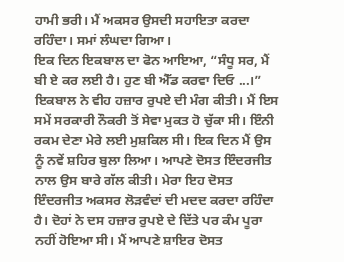ਹਾਮੀ ਭਰੀ। ਮੈਂ ਅਕਸਰ ਉਸਦੀ ਸਹਾਇਤਾ ਕਰਦਾ ਰਹਿੰਦਾ। ਸਮਾਂ ਲੰਘਦਾ ਗਿਆ।
ਇਕ ਦਿਨ ਇਕਬਾਲ ਦਾ ਫੋਨ ਆਇਆ, “ਸੰਧੂ ਸਰ, ਮੈਂ ਬੀ ਏ ਕਰ ਲਈ ਹੈ। ਹੁਣ ਬੀ ਐੱਡ ਕਰਵਾ ਦਿਓ ...।”
ਇਕਬਾਲ ਨੇ ਵੀਹ ਹਜ਼ਾਰ ਰੁਪਏ ਦੀ ਮੰਗ ਕੀਤੀ। ਮੈਂ ਇਸ ਸਮੇਂ ਸਰਕਾਰੀ ਨੌਕਰੀ ਤੋਂ ਸੇਵਾ ਮੁਕਤ ਹੋ ਚੁੱਕਾ ਸੀ। ਇੰਨੀ ਰਕਮ ਦੇਣਾ ਮੇਰੇ ਲਈ ਮੁਸ਼ਕਿਲ ਸੀ। ਇਕ ਦਿਨ ਮੈਂ ਉਸ ਨੂੰ ਨਵੇਂ ਸ਼ਹਿਰ ਬੁਲਾ ਲਿਆ। ਆਪਣੇ ਦੋਸਤ ਇੰਦਰਜੀਤ ਨਾਲ ਉਸ ਬਾਰੇ ਗੱਲ ਕੀਤੀ। ਮੇਰਾ ਇਹ ਦੋਸਤ ਇੰਦਰਜੀਤ ਅਕਸਰ ਲੋੜਵੰਦਾਂ ਦੀ ਮਦਦ ਕਰਦਾ ਰਹਿੰਦਾ ਹੈ। ਦੋਹਾਂ ਨੇ ਦਸ ਹਜ਼ਾਰ ਰੁਪਏ ਦੇ ਦਿੱਤੇ ਪਰ ਕੰਮ ਪੂਰਾ ਨਹੀਂ ਹੋਇਆ ਸੀ। ਮੈਂ ਆਪਣੇ ਸ਼ਾਇਰ ਦੋਸਤ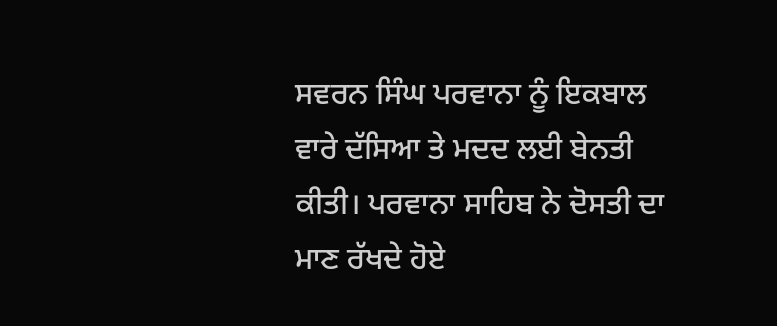ਸਵਰਨ ਸਿੰਘ ਪਰਵਾਨਾ ਨੂੰ ਇਕਬਾਲ ਵਾਰੇ ਦੱਸਿਆ ਤੇ ਮਦਦ ਲਈ ਬੇਨਤੀ ਕੀਤੀ। ਪਰਵਾਨਾ ਸਾਹਿਬ ਨੇ ਦੋਸਤੀ ਦਾ ਮਾਣ ਰੱਖਦੇ ਹੋਏ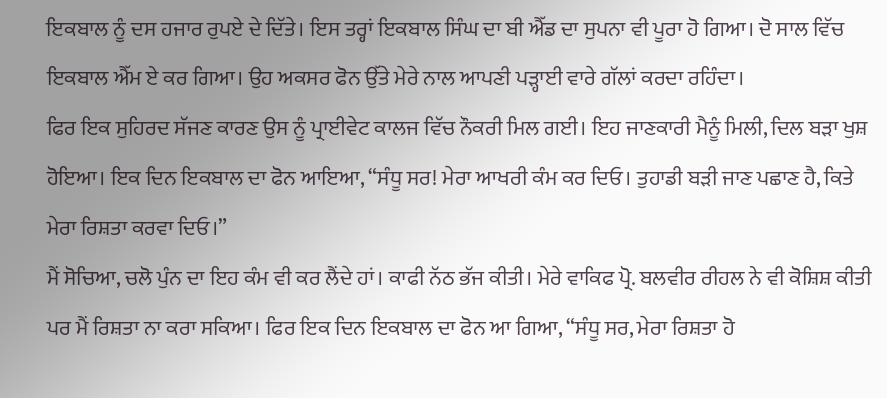ਇਕਬਾਲ ਨੂੰ ਦਸ ਹਜਾਰ ਰੁਪਏ ਦੇ ਦਿੱਤੇ। ਇਸ ਤਰ੍ਹਾਂ ਇਕਬਾਲ ਸਿੰਘ ਦਾ ਬੀ ਐੱਡ ਦਾ ਸੁਪਨਾ ਵੀ ਪੂਰਾ ਹੋ ਗਿਆ। ਦੋ ਸਾਲ ਵਿੱਚ ਇਕਬਾਲ ਐੱਮ ਏ ਕਰ ਗਿਆ। ਉਹ ਅਕਸਰ ਫੋਨ ਉੱਤੇ ਮੇਰੇ ਨਾਲ ਆਪਣੀ ਪੜ੍ਹਾਈ ਵਾਰੇ ਗੱਲਾਂ ਕਰਦਾ ਰਹਿੰਦਾ।
ਫਿਰ ਇਕ ਸੁਹਿਰਦ ਸੱਜਣ ਕਾਰਣ ਉਸ ਨੂੰ ਪ੍ਰਾਈਵੇਟ ਕਾਲਜ ਵਿੱਚ ਨੌਕਰੀ ਮਿਲ ਗਈ। ਇਹ ਜਾਣਕਾਰੀ ਮੈਨੂੰ ਮਿਲੀ, ਦਿਲ ਬੜਾ ਖੁਸ਼ ਹੋਇਆ। ਇਕ ਦਿਨ ਇਕਬਾਲ ਦਾ ਫੋਨ ਆਇਆ, “ਸੰਧੂ ਸਰ! ਮੇਰਾ ਆਖਰੀ ਕੰਮ ਕਰ ਦਿਓ। ਤੁਹਾਡੀ ਬੜੀ ਜਾਣ ਪਛਾਣ ਹੈ, ਕਿਤੇ ਮੇਰਾ ਰਿਸ਼ਤਾ ਕਰਵਾ ਦਿਓ।”
ਮੈਂ ਸੋਚਿਆ, ਚਲੋ ਪੁੰਨ ਦਾ ਇਹ ਕੰਮ ਵੀ ਕਰ ਲੈਂਦੇ ਹਾਂ। ਕਾਫੀ ਨੱਠ ਭੱਜ ਕੀਤੀ। ਮੇਰੇ ਵਾਕਿਫ ਪ੍ਰੋ. ਬਲਵੀਰ ਰੀਹਲ ਨੇ ਵੀ ਕੋਸ਼ਿਸ਼ ਕੀਤੀ ਪਰ ਮੈਂ ਰਿਸ਼ਤਾ ਨਾ ਕਰਾ ਸਕਿਆ। ਫਿਰ ਇਕ ਦਿਨ ਇਕਬਾਲ ਦਾ ਫੋਨ ਆ ਗਿਆ, “ਸੰਧੂ ਸਰ, ਮੇਰਾ ਰਿਸ਼ਤਾ ਹੋ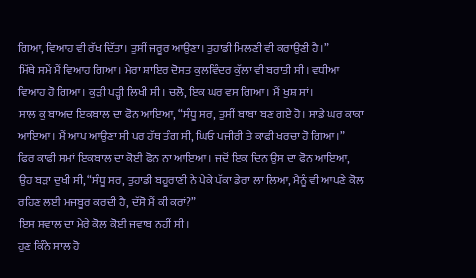ਗਿਆ, ਵਿਆਹ ਵੀ ਰੱਖ ਦਿੱਤਾ। ਤੁਸੀਂ ਜਰੂਰ ਆਉਣਾ। ਤੁਹਾਡੀ ਮਿਲਣੀ ਵੀ ਕਰਾਉਣੀ ਹੈ।”
ਮਿੱਥੇ ਸਮੇਂ ਮੈਂ ਵਿਆਹ ਗਿਆ। ਮੇਰਾ ਸ਼ਾਇਰ ਦੋਸਤ ਕੁਲਵਿੰਦਰ ਕੁੱਲਾ ਵੀ ਬਰਾਤੀ ਸੀ। ਵਧੀਆ ਵਿਆਹ ਹੋ ਗਿਆ। ਕੁੜੀ ਪੜ੍ਹੀ ਲਿਖੀ ਸੀ। ਚਲੋ, ਇਕ ਘਰ ਵਸ ਗਿਆ। ਮੈਂ ਖੁਸ਼ ਸਾਂ।
ਸਾਲ ਕੁ ਬਾਅਦ ਇਕਬਾਲ ਦਾ ਫੋਨ ਆਇਆ, “ਸੰਧੂ ਸਰ, ਤੁਸੀਂ ਬਾਬਾ ਬਣ ਗਏ ਹੋ। ਸਾਡੇ ਘਰ ਕਾਕਾ ਆਇਆ। ਮੈਂ ਆਪ ਆਉਣਾ ਸੀ ਪਰ ਹੱਥ ਤੰਗ ਸੀ, ਘਿਓ ਪਜੀਰੀ ਤੇ ਕਾਫੀ ਖਰਚਾ ਹੋ ਗਿਆ।”
ਫਿਰ ਕਾਫੀ ਸਮਾਂ ਇਕਬਾਲ ਦਾ ਕੋਈ ਫੋਨ ਨਾ ਆਇਆ। ਜਦੋਂ ਇਕ ਦਿਨ ਉਸ ਦਾ ਫੋਨ ਆਇਆ, ਉਹ ਬੜਾ ਦੁਖੀ ਸੀ, “ਸੰਧੂ ਸਰ, ਤੁਹਾਡੀ ਬਹੂਰਾਣੀ ਨੇ ਪੇਕੇ ਪੱਕਾ ਡੇਰਾ ਲਾ ਲਿਆ, ਮੈਨੂੰ ਵੀ ਆਪਣੇ ਕੋਲ ਰਹਿਣ ਲਈ ਮਜਬੂਰ ਕਰਦੀ ਹੈ, ਦੱਸੋ ਮੈਂ ਕੀ ਕਰਾਂ?”
ਇਸ ਸਵਾਲ ਦਾ ਮੇਰੇ ਕੋਲ ਕੋਈ ਜਵਾਬ ਨਹੀਂ ਸੀ।
ਹੁਣ ਕਿੰਨੇ ਸਾਲ ਹੋ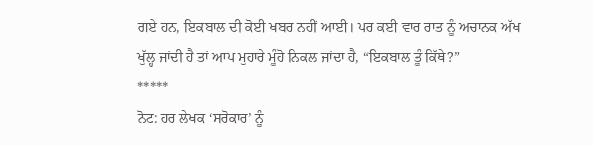ਗਏ ਹਨ, ਇਕਬਾਲ ਦੀ ਕੋਈ ਖਬਰ ਨਹੀਂ ਆਈ। ਪਰ ਕਈ ਵਾਰ ਰਾਤ ਨੂੰ ਅਚਾਨਕ ਅੱਖ ਖੁੱਲ੍ਹ ਜਾਂਦੀ ਹੈ ਤਾਂ ਆਪ ਮੁਹਾਰੇ ਮੂੰਹੋ ਨਿਕਲ ਜਾਂਦਾ ਹੈ, “ਇਕਬਾਲ ਤੂੰ ਕਿੱਥੇ?”
*****
ਨੋਟ: ਹਰ ਲੇਖਕ ‘ਸਰੋਕਾਰ’ ਨੂੰ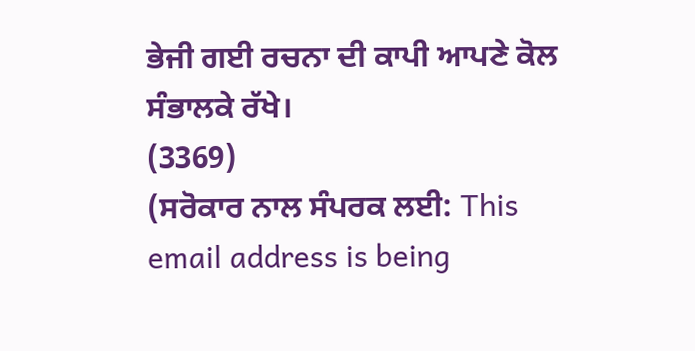ਭੇਜੀ ਗਈ ਰਚਨਾ ਦੀ ਕਾਪੀ ਆਪਣੇ ਕੋਲ ਸੰਭਾਲਕੇ ਰੱਖੇ।
(3369)
(ਸਰੋਕਾਰ ਨਾਲ ਸੰਪਰਕ ਲਈ: This email address is being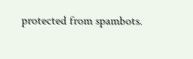protected from spambots.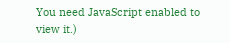You need JavaScript enabled to view it.)